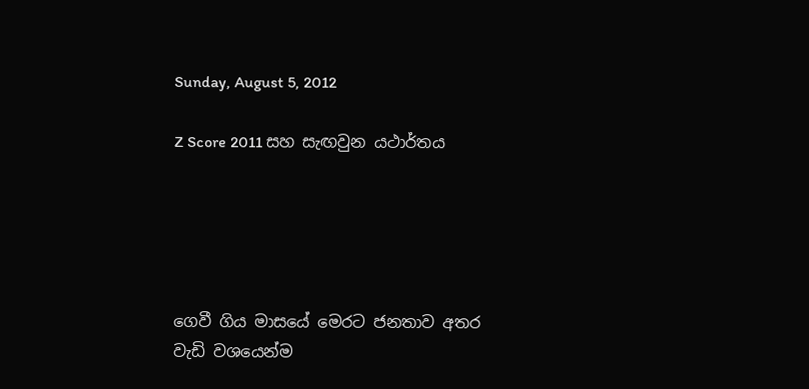Sunday, August 5, 2012

Z Score 2011 සහ සැඟවුන යථාර්තය





ගෙවී ගිය මාසයේ මෙරට ජනතාව අතර වැඩි වශයෙන්ම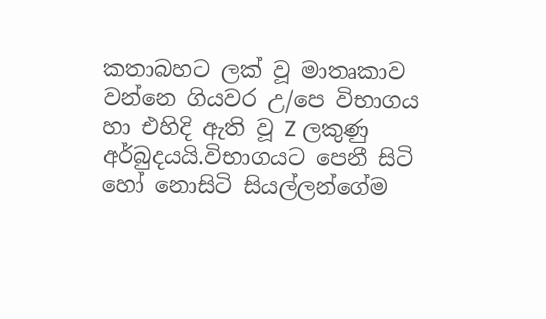කතාබහට ලක් වූ මාතෘකාව වන්නෙ ගියවර උ/පෙ විභාගය හා එහිදි ඇති වූ Z ලකුණු අර්බුදයයි.විභාගයට පෙනී සිටි හෝ නොසිටි සියල්ලන්ගේම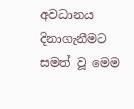අවධානය දිනාගැනීමට සමත් වූ මෙම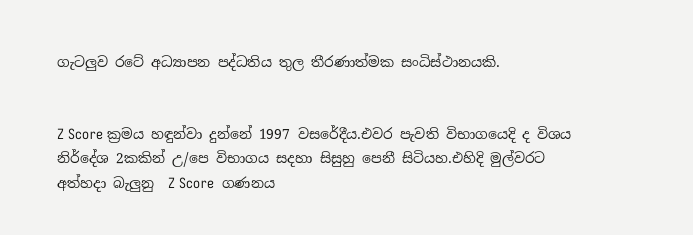ගැටලුව රටේ අධ්‍යාපන පද්ධතිය තුල තීරණාත්මක සංධිස්ථානයකි.


Z Score ක්‍රමය හඳුන්වා දුන්නේ 1997 වසරේදීය.එවර පැවති විභාගයෙදි ද විශය නිර්දේශ 2කකින් උ/පෙ විභාගය සදහා සිසුහු පෙනී සිටියහ.එහිදි මුල්වරට අත්හදා බැලුනු  Z Score  ගණනය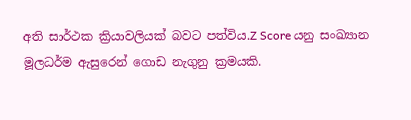අති සාර්ථක ක්‍රියාවලියක් බවට පත්විය.Z Score යනු සංඛ්‍යාන මූලධර්ම ඇසුරෙන් ගොඩ නැගුනු ක්‍රමයකි.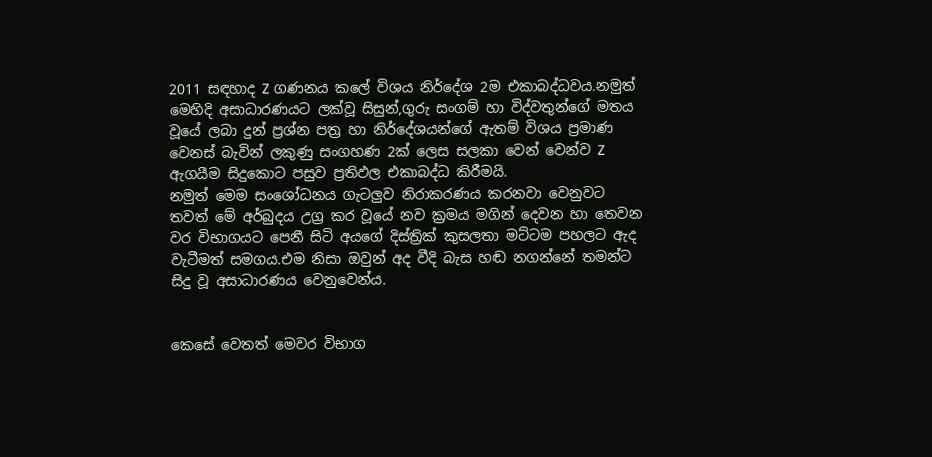2011 සඳහාද Z ගණනය කලේ විශය නිර්දේශ 2ම එකාබද්ධවය.නමුත් මෙහිදි අසාධාරණයට ලක්වූ සිසුන්,ගුරු සංගම් හා විද්වතුන්ගේ මතය වූයේ ලබා දුන් ප්‍රශ්න පත්‍ර හා නිර්දේශයන්ගේ ඇතම් විශය ප්‍රමාණ වෙනස් බැවින් ලකුණු සංගහණ 2ක් ලෙස සලකා වෙන් වෙන්ව Z ඇගයීම සිදුකොට පසුව ප්‍රතිඵල එකාබද්ධ කිරීමයි.
නමුත් මෙම සංශෝධනය ගැටලුව නිරාකරණය කරනවා වෙනුවට තවත් මේ අර්බුදය උග්‍ර කර වූයේ නව ක්‍රමය මගින් දෙවන හා තෙවන වර විභාගයට පෙනී සිටි අයගේ දිස්ත්‍රික් කුසලතා මට්ටම පහලට ඇද වැටීමත් සමගය.එම නිසා ඔවුන් අද වීදි බැස හඬ නගන්නේ තමන්ට සිදු වූ අසාධාරණය වෙනුවෙන්ය.


කෙසේ වෙතත් මෙවර විභාග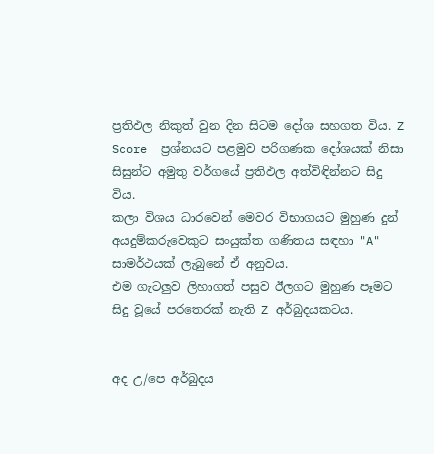ප්‍රතිඵල නිකුත් වුන දින සිටම දෝශ සහගත විය. Z Score  ප්‍රශ්නයට පළමුව පරිගණක දෝශයක් නිසා සිසුන්ට අමුතු වර්ගයේ ප්‍රතිඵල අත්විඳින්නට සිදු විය.
කලා විශය ධාරවෙන් මෙවර විභාගයට මුහුණ දුන් අයදුම්කරුවෙකුට සංයුක්ත ගණිතය සඳහා "A" සාමර්ථයක් ලැබුනේ ඒ අනුවය.
එම ගැටලුව ලිහාගත් පසුව ඊලගට මුහුණ පෑමට සිදු වූයේ පරතෙරක් නැති Z අර්බුදයකටය.


අද උ/පෙ අර්බුදය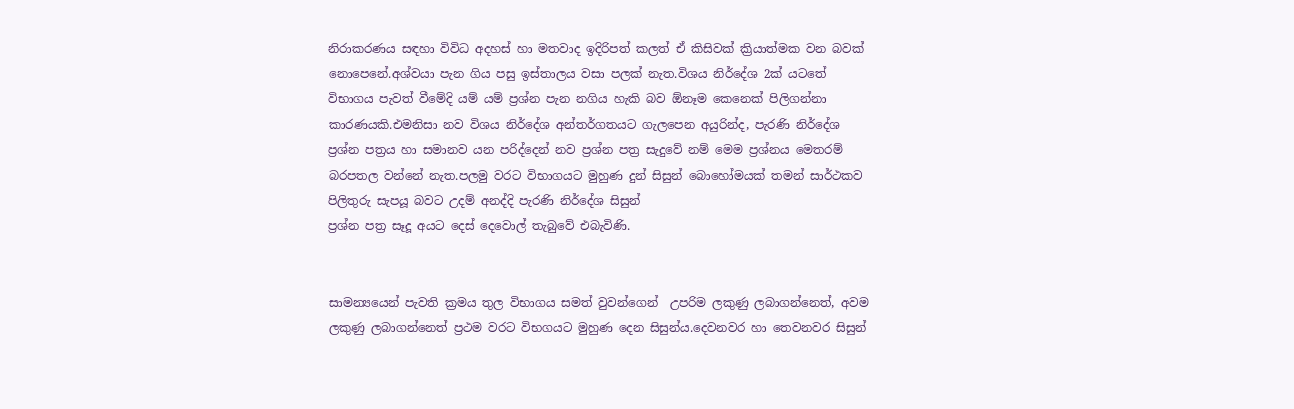නිරාකරණය සඳහා විවිධ අදහස් හා මතවාද ඉදිරිපත් කලත් ඒ කිසිවක් ක්‍රියාත්මක වන බවක් නොපෙනේ.අශ්වයා පැන ගිය පසු ඉස්තාලය වසා පලක් නැත.විශය නිර්දේශ 2ක් යටතේ විභාගය පැවත් වීමේදි යම් යම් ප්‍රශ්න පැන නගිය හැකි බව ඕනෑම කෙනෙක් පිලිගන්නා කාරණයකි.එමනිසා නව විශය නිර්දේශ අන්තර්ගතයට ගැලපෙන අයුරින්ද, පැරණි නිර්දේශ ප්‍රශ්න පත්‍රය හා සමානව යන පරිද්දෙන් නව ප්‍රශ්න පත්‍ර සැදුවේ නම් මෙම ප්‍රශ්නය මෙතරම් බරපතල වන්නේ නැත.පලමු වරට විභාගයට මුහුණ දුන් සිසුන් බොහෝමයක් තමන් සාර්ථකව පිලිතුරු සැපයූ බවට උදම් අනද්දි පැරණි නිර්දේශ සිසුන්
ප්‍රශ්න පත්‍ර සෑදූ අයට දෙස් දෙවොල් තැබුවේ එබැවිණි.


සාමන්‍යයෙන් පැවති ක්‍රමය තුල විභාගය සමත් වුවන්ගෙන්  උපරිම ලකුණු ලබාගන්නෙත්, අවම ලකුණු ලබාගන්නෙත් ප්‍රථම වරට විභගයට මුහුණ දෙන සිසුන්ය.දෙවනවර හා තෙවනවර සිසුන්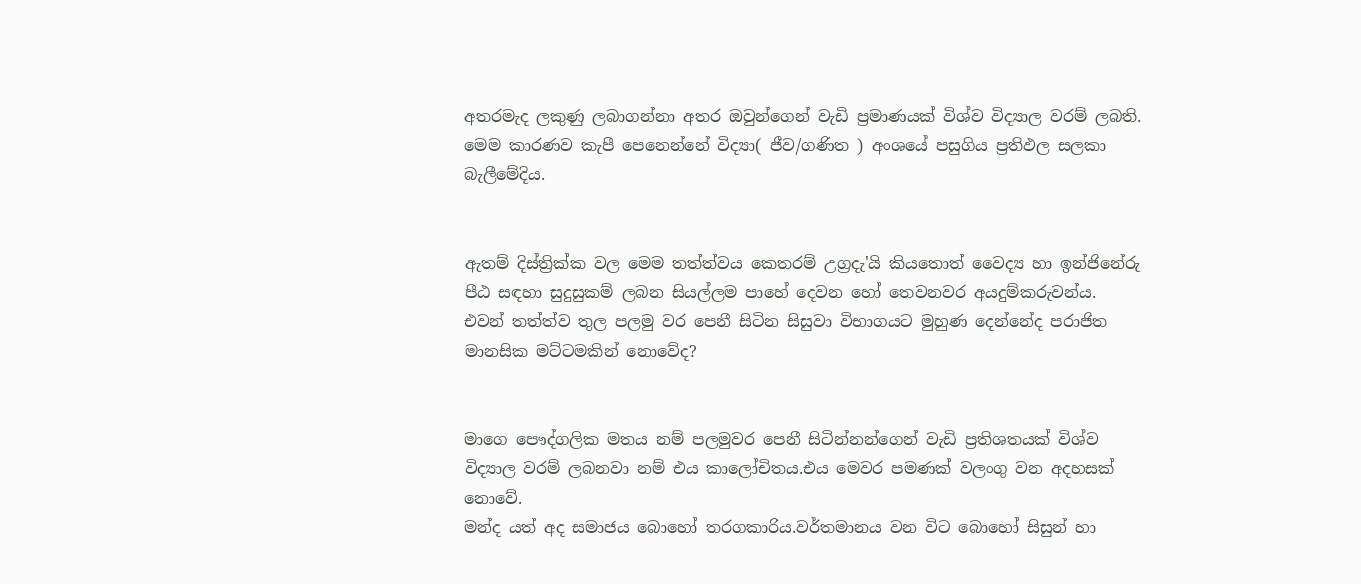අතරමැද ලකුණු ලබාගන්නා අතර ඔවුන්ගෙන් වැඩි ප්‍රමාණයක් විශ්ව විද්‍යාල වරම් ලබති.
මෙම කාරණව කැපී පෙනෙන්නේ විද්‍යා( ජීව/ගණිත ) අංශයේ පසුගිය ප්‍රතිඵල සලකා බැලීමේදිය.


ඇතම් දිස්ත්‍රික්ක වල මෙම තත්ත්වය කෙතරම් උග්‍රදැ'යි කියතොත් වෛද්‍ය හා ඉන්ජිනේරු පීඨ සඳහා සුදුසුකම් ලබන සියල්ලම පාහේ දෙවන හෝ තෙවනවර අයදුම්කරුවන්ය.
එවන් තත්ත්ව තුල පලමු වර පෙනී සිටින සිසුවා විභාගයට මුහුණ දෙන්නේද පරාජිත මානසික මට්ටමකින් නොවේද?


මාගෙ පෞද්ගලික මතය නම් පලමුවර පෙනී සිටින්නන්ගෙන් වැඩි ප්‍රතිශතයක් විශ්ව විද්‍යාල වරම් ලබනවා නම් එය කාලෝචිතය.එය මෙවර පමණක් වලංගු වන අදහසක් නොවේ.
මන්ද යත් අද සමාජය බොහෝ තරගකාරිය.වර්තමානය වන විට බොහෝ සිසුන් හා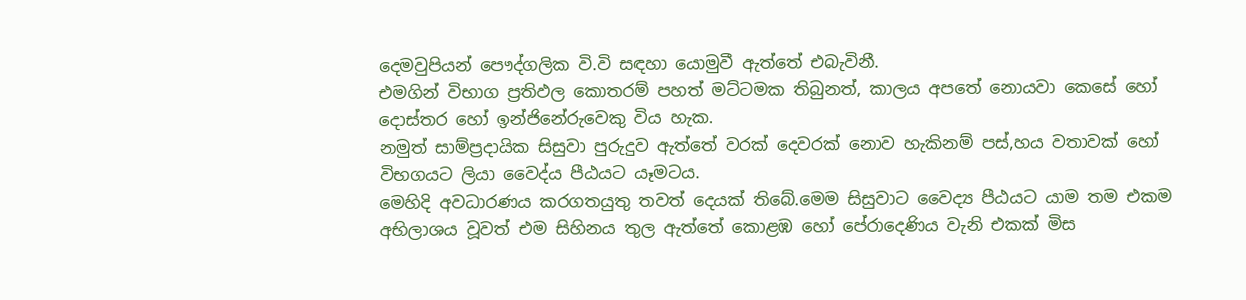දෙමවුපියන් පෞද්ගලික වි.වි සඳහා යොමුවී ඇත්තේ එබැවිනී.
එමගින් විභාග ප්‍රතිඵල කොතරම් පහත් මට්ටමක තිබුනත්, කාලය අපතේ නොයවා කෙසේ හෝ දොස්තර හෝ ඉන්ජිනේරුවෙකු විය හැක.
නමුත් සාම්ප්‍රදායික සිසුවා පුරුදුව ඇත්තේ වරක් දෙවරක් නොව හැකිනම් පස්,හය වතාවක් හෝ විභගයට ලියා වෛද්ය පීඨයට යෑමටය.
මෙහිදි අවධාරණය කරගතයුතු තවත් දෙයක් තිබේ.මෙම සිසුවාට වෛද්‍ය පීඨයට යාම තම එකම අභිලාශය වූවත් එම සිහිනය තුල ඇත්තේ කොළඹ හෝ පේරාදෙණිය වැනි එකක් මිස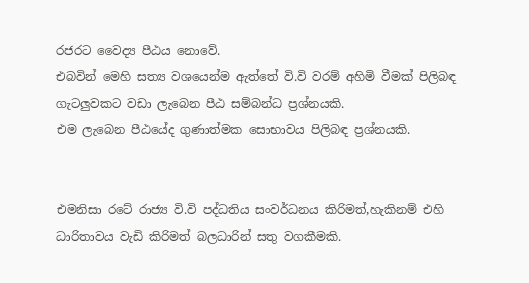රජරට වෛද්‍ය පීඨය නොවේ.
එබවින් මෙහි සත්‍ය වශයෙන්ම ඇත්තේ වි.වි වරම් අහිමි වීමක් පිලිබඳ ගැටලුවකට වඩා ලැබෙන පීඨ සම්බන්ධ ප්‍රශ්නයකි.
එම ලැබෙන පීඨයේද ගුණාත්මක සොභාවය පිලිබඳ ප්‍රශ්නයකි.


එමනිසා රටේ රාජ්‍ය වි.වි පද්ධතිය සංවර්ධනය කිරිමත්,හැකිනම් එහි ධාරිතාවය වැඩි කිරිමත් බලධාරින් සතු වගකීමකි.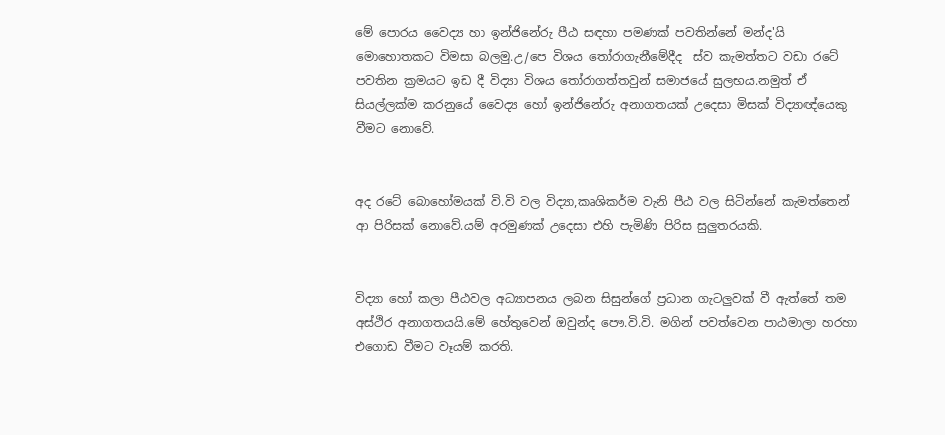මේ පොරය වෛද්‍ය හා ඉන්ජිනේරු පීඨ සඳහා පමණක් පවතින්නේ මන්ද'යි මොහොතකට විමසා බලමු.උ/පෙ විශය තෝරාගැනීමේදීද  ස්ව කැමත්තට වඩා රටේ පවතින ක්‍රමයට ඉඩ දී විද්‍යා විශය තෝරාගත්තවුන් සමාජයේ සුලභය.නමුත් ඒ සියල්ලක්ම කරනුයේ වෛද්‍ය හෝ ඉන්ජිනේරු අනාගතයක් උදෙසා මිසක් විද්‍යාඥ්යෙකු වීමට නොවේ.


අද රටේ බොහෝමයක් වි.වි වල විද්‍යා,කෘශිකර්ම වැනි පීඨ වල සිටින්නේ කැමත්තෙන් ආ පිරිසක් නොවේ.යම් අරමුණක් උදෙසා එහි පැමිණි පිරිස සුලුතරයකි.


විද්‍යා හෝ කලා පීඨවල අධ්‍යාපනය ලබන සිසුන්ගේ ප්‍රධාන ගැටලුවක් වී ඇත්තේ තම අස්ථිර අනාගතයයි.මේ හේතුවෙන් ඔවුන්ද පෞ.වි.වි. මගින් පවත්වෙන පාඨමාලා හරහා එගොඩ වීමට වෑයම් කරති.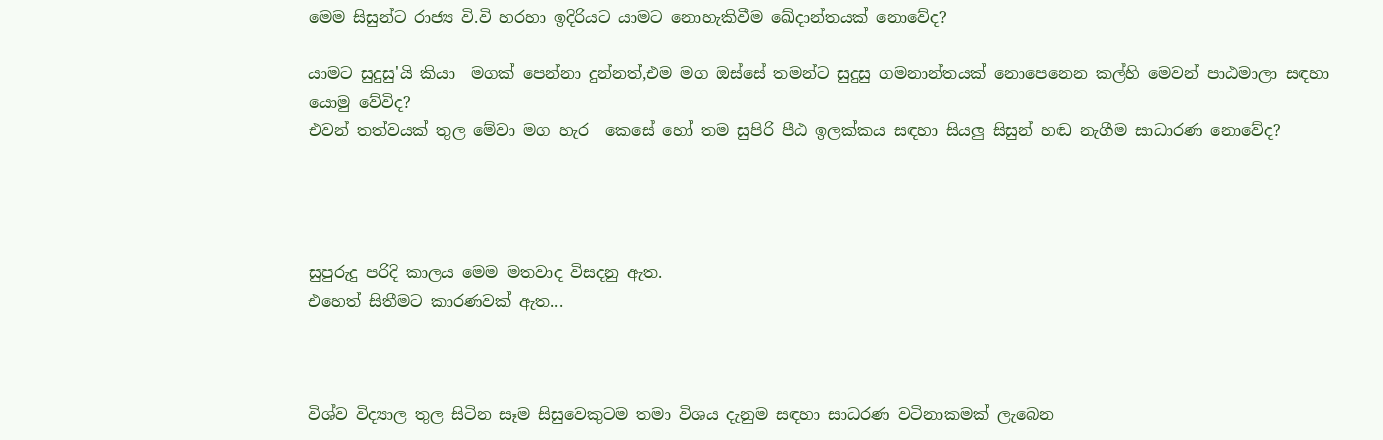මෙම සිසුන්ට රාජ්‍ය වි.වි හරහා ඉදිරියට යාමට නොහැකිවීම ඛේදාන්තයක් නොවේද?

යාමට සුදුසු'යි කියා  මගක් පෙන්නා දුන්නත්,එම මග ඔස්සේ තමන්ට සුදුසු ගමනාන්තයක් නොපෙනෙන කල්හි මෙවන් පාඨමාලා සඳහා යොමු වේවිද?
එවන් තත්වයක් තුල මේවා මග හැර  කෙසේ හෝ තම සුපිරි පීඨ ඉලක්කය සඳහා සියලු සිසුන් හඬ නැගීම සාධාරණ නොවේද?




සුපුරුදු පරිදි කාලය මෙම මතවාද විසදනු ඇත.
එහෙත් සිතීමට කාරණවක් ඇත...



විශ්ව විද්‍යාල තුල සිටින සෑම සිසුවෙකුටම තමා විශය දැනුම සඳහා සාධරණ වටිනාකමක් ලැබෙන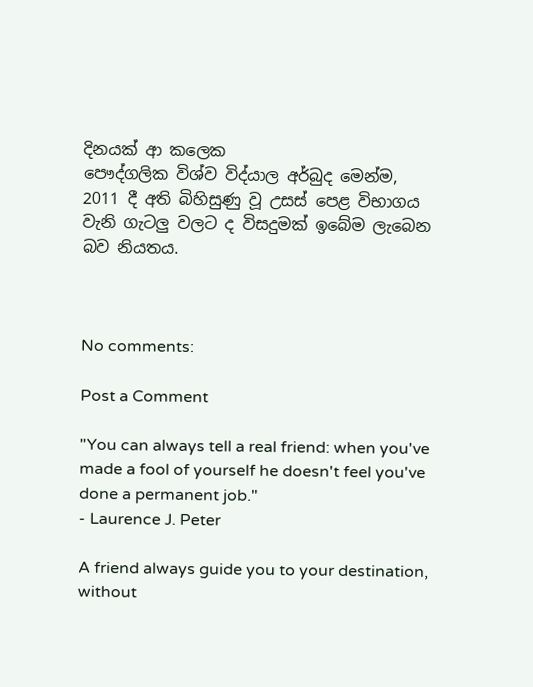දිනයක් ආ කලෙක
පෞද්ගලික විශ්ව විද්යාල අර්බුද මෙන්ම,
2011 දී අති බිහිසුණු වූ උසස් පෙළ විභාගය වැනි ගැටලු වලට ද විසදුමක් ඉබේම ලැබෙන බව නියතය.



No comments:

Post a Comment

"You can always tell a real friend: when you've made a fool of yourself he doesn't feel you've done a permanent job."
- Laurence J. Peter

A friend always guide you to your destination, without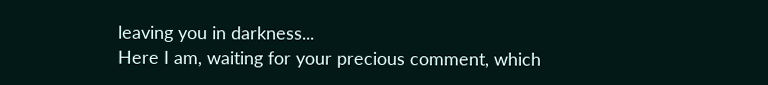leaving you in darkness...
Here I am, waiting for your precious comment, which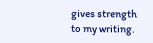gives strength to my writing.